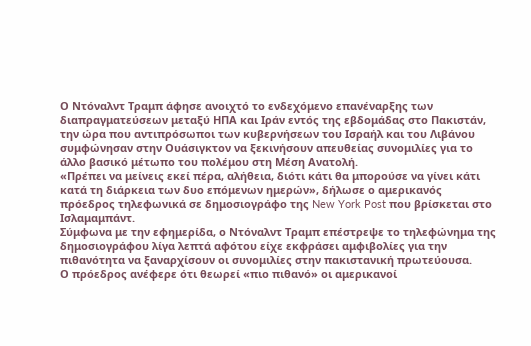Ο Ντόναλντ Τραμπ άφησε ανοιχτό το ενδεχόμενο επανέναρξης των διαπραγματεύσεων μεταξύ ΗΠΑ και Ιράν εντός της εβδομάδας στο Πακιστάν, την ώρα που αντιπρόσωποι των κυβερνήσεων του Ισραήλ και του Λιβάνου συμφώνησαν στην Ουάσιγκτον να ξεκινήσουν απευθείας συνομιλίες για το άλλο βασικό μέτωπο του πολέμου στη Μέση Ανατολή.
«Πρέπει να μείνεις εκεί πέρα, αλήθεια, διότι κάτι θα μπορούσε να γίνει κάτι κατά τη διάρκεια των δυο επόμενων ημερών», δήλωσε ο αμερικανός πρόεδρος τηλεφωνικά σε δημοσιογράφο της New York Post που βρίσκεται στο Ισλαμαμπάντ.
Σύμφωνα με την εφημερίδα, ο Ντόναλντ Τραμπ επέστρεψε το τηλεφώνημα της δημοσιογράφου λίγα λεπτά αφότου είχε εκφράσει αμφιβολίες για την πιθανότητα να ξαναρχίσουν οι συνομιλίες στην πακιστανική πρωτεύουσα.
Ο πρόεδρος ανέφερε ότι θεωρεί «πιο πιθανό» οι αμερικανοί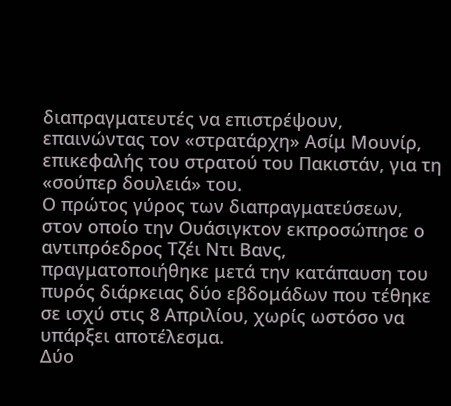διαπραγματευτές να επιστρέψουν, επαινώντας τον «στρατάρχη» Ασίμ Μουνίρ, επικεφαλής του στρατού του Πακιστάν, για τη «σούπερ δουλειά» του.
Ο πρώτος γύρος των διαπραγματεύσεων, στον οποίο την Ουάσιγκτον εκπροσώπησε ο αντιπρόεδρος Τζέι Ντι Βανς, πραγματοποιήθηκε μετά την κατάπαυση του πυρός διάρκειας δύο εβδομάδων που τέθηκε σε ισχύ στις 8 Απριλίου, χωρίς ωστόσο να υπάρξει αποτέλεσμα.
Δύο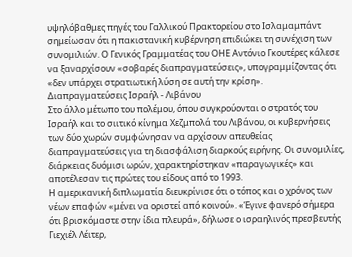υψηλόβαθμες πηγές του Γαλλικού Πρακτορείου στο Ισλαμαμπάντ σημείωσαν ότι η πακιστανική κυβέρνηση επιδιώκει τη συνέχιση των συνομιλιών. Ο Γενικός Γραμματέας του ΟΗΕ Αντόνιο Γκουτέρες κάλεσε να ξαναρχίσουν «σοβαρές διαπραγματεύσεις», υπογραμμίζοντας ότι «δεν υπάρχει στρατιωτική λύση σε αυτή την κρίση».
Διαπραγματεύσεις Ισραήλ - Λιβάνου
Στο άλλο μέτωπο του πολέμου, όπου συγκρούονται ο στρατός του Ισραήλ και το σιιτικό κίνημα Χεζμπολά του Λιβάνου, οι κυβερνήσεις των δύο χωρών συμφώνησαν να αρχίσουν απευθείας διαπραγματεύσεις για τη διασφάλιση διαρκούς ειρήνης. Οι συνομιλίες, διάρκειας δυόμισι ωρών, χαρακτηρίστηκαν «παραγωγικές» και αποτέλεσαν τις πρώτες του είδους από το 1993.
Η αμερικανική διπλωματία διευκρίνισε ότι ο τόπος και ο χρόνος των νέων επαφών «μένει να οριστεί από κοινού». «Έγινε φανερό σήμερα ότι βρισκόμαστε στην ίδια πλευρά», δήλωσε ο ισραηλινός πρεσβευτής Γιεχιέλ Λέιτερ,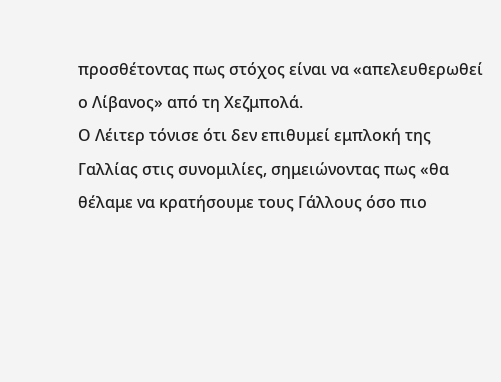προσθέτοντας πως στόχος είναι να «απελευθερωθεί ο Λίβανος» από τη Χεζμπολά.
Ο Λέιτερ τόνισε ότι δεν επιθυμεί εμπλοκή της Γαλλίας στις συνομιλίες, σημειώνοντας πως «θα θέλαμε να κρατήσουμε τους Γάλλους όσο πιο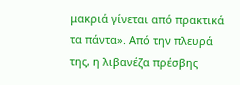μακριά γίνεται από πρακτικά τα πάντα». Από την πλευρά της, η λιβανέζα πρέσβης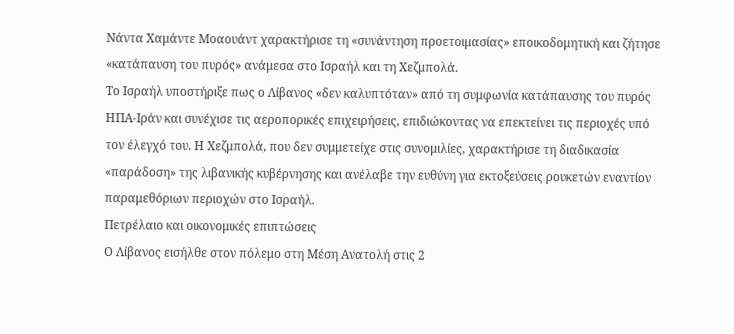Νάντα Χαμάντε Μοαουάντ χαρακτήρισε τη «συνάντηση προετοιμασίας» εποικοδομητική και ζήτησε «κατάπαυση του πυρός» ανάμεσα στο Ισραήλ και τη Χεζμπολά.
Το Ισραήλ υποστήριξε πως ο Λίβανος «δεν καλυπτόταν» από τη συμφωνία κατάπαυσης του πυρός ΗΠΑ-Ιράν και συνέχισε τις αεροπορικές επιχειρήσεις, επιδιώκοντας να επεκτείνει τις περιοχές υπό τον έλεγχό του. Η Χεζμπολά, που δεν συμμετείχε στις συνομιλίες, χαρακτήρισε τη διαδικασία «παράδοση» της λιβανικής κυβέρνησης και ανέλαβε την ευθύνη για εκτοξεύσεις ρουκετών εναντίον παραμεθόριων περιοχών στο Ισραήλ.
Πετρέλαιο και οικονομικές επιπτώσεις
Ο Λίβανος εισήλθε στον πόλεμο στη Μέση Ανατολή στις 2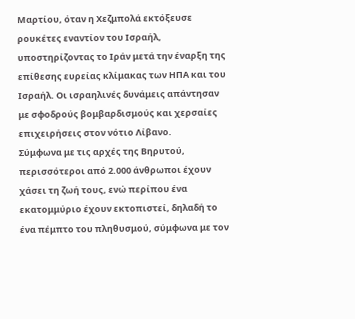Μαρτίου, όταν η Χεζμπολά εκτόξευσε ρουκέτες εναντίον του Ισραήλ, υποστηρίζοντας το Ιράν μετά την έναρξη της επίθεσης ευρείας κλίμακας των ΗΠΑ και του Ισραήλ. Οι ισραηλινές δυνάμεις απάντησαν με σφοδρούς βομβαρδισμούς και χερσαίες επιχειρήσεις στον νότιο Λίβανο.
Σύμφωνα με τις αρχές της Βηρυτού, περισσότεροι από 2.000 άνθρωποι έχουν χάσει τη ζωή τους, ενώ περίπου ένα εκατομμύριο έχουν εκτοπιστεί, δηλαδή το ένα πέμπτο του πληθυσμού, σύμφωνα με τον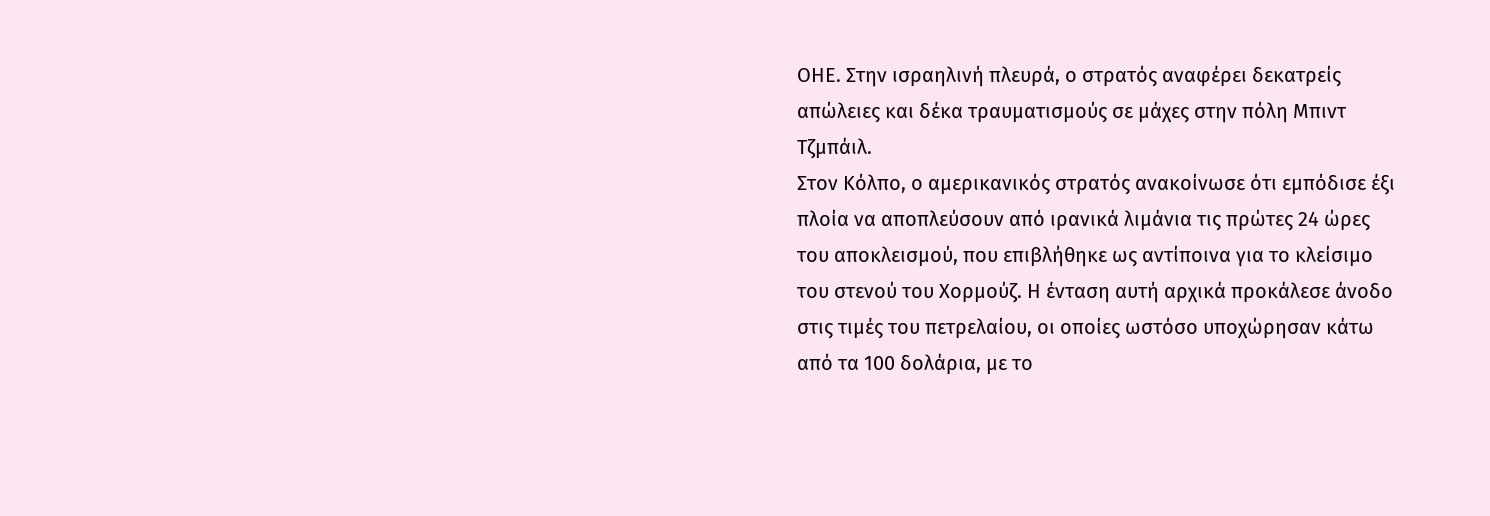ΟΗΕ. Στην ισραηλινή πλευρά, ο στρατός αναφέρει δεκατρείς απώλειες και δέκα τραυματισμούς σε μάχες στην πόλη Μπιντ Τζμπάιλ.
Στον Κόλπο, ο αμερικανικός στρατός ανακοίνωσε ότι εμπόδισε έξι πλοία να αποπλεύσουν από ιρανικά λιμάνια τις πρώτες 24 ώρες του αποκλεισμού, που επιβλήθηκε ως αντίποινα για το κλείσιμο του στενού του Χορμούζ. Η ένταση αυτή αρχικά προκάλεσε άνοδο στις τιμές του πετρελαίου, οι οποίες ωστόσο υποχώρησαν κάτω από τα 100 δολάρια, με το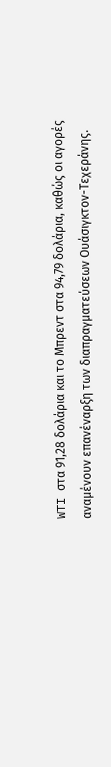WTI στα 91,28 δολάρια και το Μπρεντ στα 94,79 δολάρια, καθώς οι αγορές αναμένουν επανέναρξη των διαπραγματεύσεων Ουάσιγκτον-Τεχεράνης.